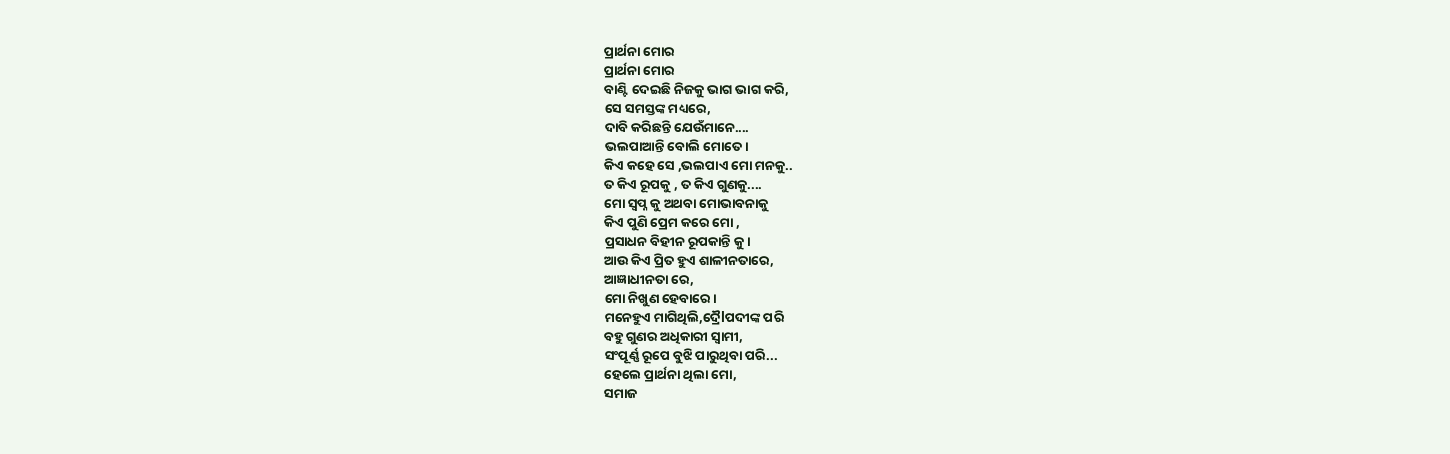ପ୍ରାର୍ଥନା ମୋର
ପ୍ରାର୍ଥନା ମୋର
ବାଣ୍ଟି ଦେଇଛି ନିଜକୁ ଭାଗ ଭାଗ କରି,
ସେ ସମସ୍ତଙ୍କ ମଧ୍ୟରେ,
ଦାବି କରିଛନ୍ତି ଯେଉଁମାନେ....
ଭଲପାଆନ୍ତି ବୋଲି ମୋତେ।
କିଏ କହେ ସେ ,ଭଲପାଏ ମୋ ମନକୁ..
ତ କିଏ ରୂପକୁ , ତ କିଏ ଗୁଣକୁ....
ମୋ ସ୍ୱପ୍ନ କୁ ଅଥବା ମୋଭାବନାକୁ
କିଏ ପୁଣି ପ୍ରେମ କରେ ମୋ ,
ପ୍ରସାଧନ ବିହୀନ ରୂପକାନ୍ତି କୁ।
ଆଉ କିଏ ପ୍ରିତ ହୁଏ ଶାଳୀନତାରେ,
ଆଜ୍ଞାଧୀନତା ରେ,
ମୋ ନିଖୁଣ ହେବାରେ।
ମନେହୁଏ ମାଗିଥିଲି,ଦ୍ରୈlପଦୀଙ୍କ ପରି
ବହୁ ଗୁଣର ଅଧିକାରୀ ସ୍ବାମୀ,
ସଂପୂର୍ଣ୍ଣ ରୂପେ ବୁଝି ପାରୁଥିବା ପରି...
ହେଲେ ପ୍ରାର୍ଥନା ଥିଲା ମୋ,
ସମାଜ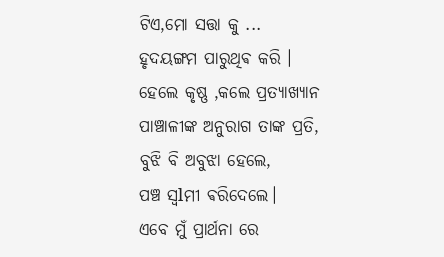ଟିଏ,ମୋ ସତ୍ତା କୁ ...
ହୃଦୟଙ୍ଗମ ପାରୁଥିଵ କରି ।
ହେଲେ କୃଷ୍ଣ ,କଲେ ପ୍ରତ୍ୟାଖ୍ୟାନ
ପାଞ୍ଚାଳୀଙ୍କ ଅନୁରାଗ ତାଙ୍କ ପ୍ରତି,
ବୁଝି ବି ଅବୁଝା ହେଲେ,
ପଞ୍ଚ ସ୍ୱlମୀ ଵରିଦେଲେ।
ଏବେ ମୁଁ ପ୍ରାର୍ଥନା ରେ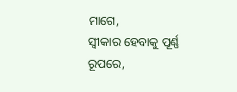ମାଗେ,
ସ୍ବୀକାର ହେବାକୁ ପୂର୍ଣ୍ଣ ରୂପରେ,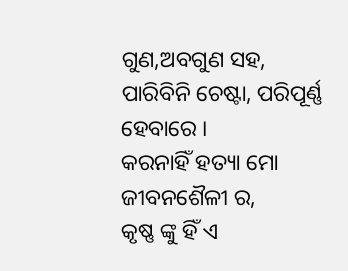ଗୁଣ,ଅବଗୁଣ ସହ,
ପାରିବିନି ଚେଷ୍ଟା, ପରିପୂର୍ଣ୍ଣ ହେବାରେ ।
କରନାହିଁ ହତ୍ୟା ମୋ ଜୀବନଶୈଳୀ ର,
କୃଷ୍ଣ ଙ୍କୁ ହିଁ ଏ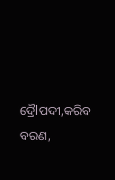ଦ୍ରୈlପଦୀ,କରିବ ବରଣ,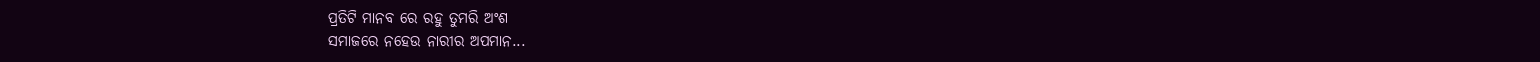ପ୍ରତିଟି ମାନବ ରେ ରହୁ ତୁମରି ଅଂଶ
ସମାଜରେ ନହେଉ ନାରୀର ଅପମାନ...